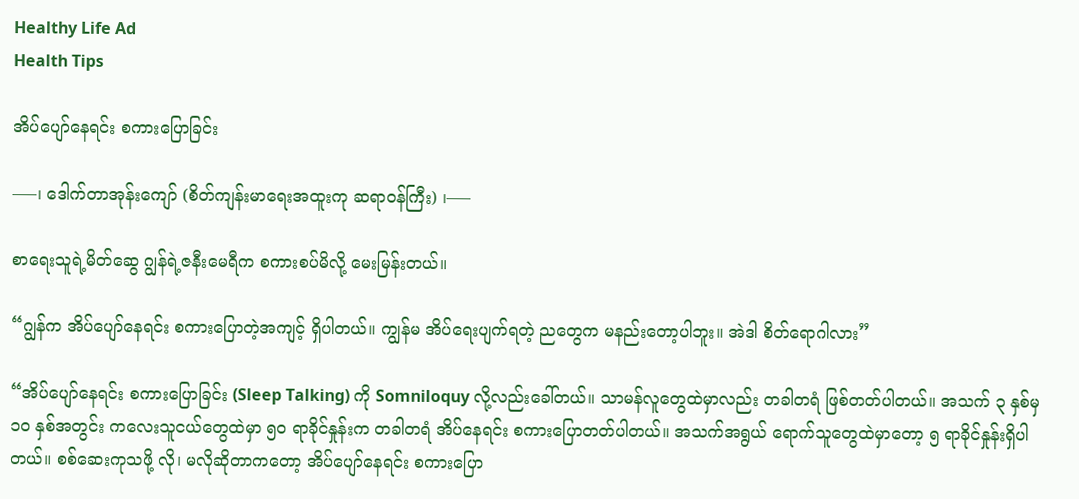Healthy Life Ad
Health Tips

အိပ်ပျော်နေရင်း စကားပြောခြင်း

—–၊ ဒေါက်တာအုန်းကျော် (စိတ်ကျန်းမာရေးအထူးကု ဆရာဝန်ကြီး) ၊—–

စာရေးသူရဲ့မိတ်ဆွေ ဂျွန်ရဲ့ဇနီးမေရီက စကားစပ်မိလို့ မေးမြန်းတယ်။

“ဂျွန်က အိပ်ပျော်နေရင်း စကားပြောတဲ့အကျင့် ရှိပါတယ်။ ကျွန်မ အိပ်ရေးပျက်ရတဲ့ ညတွေက မနည်းတော့ပါဘူး။ အဲဒါ စိတ်ရောဂါလား”

“အိပ်ပျော်နေရင်း စကားပြောခြင်း (Sleep Talking) ကို Somniloquy လို့လည်းခေါ်တယ်။ သာမန်လူတွေထဲမှာလည်း တခါတရံ ဖြစ်တတ်ပါတယ်။ အသက် ၃ နှစ်မှ ၁၀ နှစ်အတွင်း ကလေးသူငယ်တွေထဲမှာ ၅၀ ရာခိုင်နှုန်းက တခါတရံ အိပ်နေရင်း စကားပြောတတ်ပါတယ်။ အသက်အရွယ် ရောက်သူတွေထဲမှာတော့ ၅ ရာခိုင်နှုန်းရှိပါတယ်။ စစ်ဆေးကုသဖို့ လို၊ မလိုဆိုတာကတော့ အိပ်ပျော်နေရင်း စကားပြော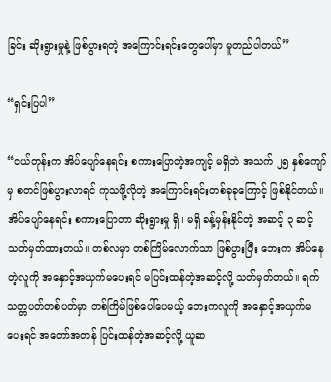ခြင်း ဆိုးရွားမှုနဲ့ ဖြစ်ပွားရတဲ့ အကြောင်းရင်းတွေပေါ်မှာ မူတည်ပါတယ်”

“ရှင်းပြပါ”

“ငယ်တုန်းက အိပ်ပျော်နေရင်း စကားပြောတဲ့အကျင့် မရှိဘဲ အသက် ၂၅ နှစ်ကျော်မှ စတင်ဖြစ်ပွားလာရင် ကုသဖို့လိုတဲ့ အကြောင်းရင်းတစ်ခုခုကြောင့် ဖြစ်နိုင်တယ်။ အိပ်ပျော်နေရင်း စကားပြောတာ ဆိုးရွားမှု ရှိ၊ မရှိ ခန့်မှန်းနိုင်တဲ့ အဆင့် ၃ ဆင့် သတ်မှတ်ထားတယ်။ တစ်လမှာ တစ်ကြိမ်လောက်သာ ဖြစ်ပွားပြီး ဘေးက အိပ်နေတဲ့လူကို အနှောင့်အယှက်မပေးရင် မပြင်းထန်တဲ့အဆင့်လို့ သတ်မှတ်တယ်။ ရက်သတ္တပတ်တစ်ပတ်မှာ တစ်ကြိမ်ဖြစ်ပေါ်ပေမယ့် ဘေးကလူကို အနှောင့်အယှက်မပေးရင် အတော်အတန် ပြင်းထန်တဲ့အဆင့်လို့ ယူဆ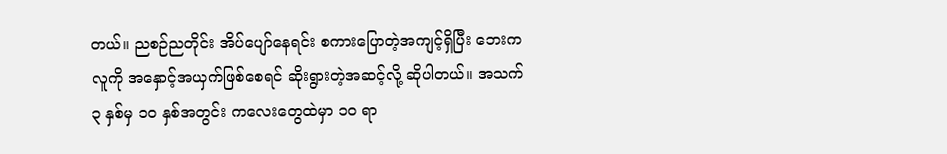တယ်။ ညစဉ်ညတိုင်း အိပ်ပျော်နေရင်း စကားပြောတဲ့အကျင့်ရှိပြီး ဘေးကလူကို အနှောင့်အယှက်ဖြစ်စေရင် ဆိုးရွားတဲ့အဆင့်လို့ ဆိုပါတယ်။ အသက် ၃ နှစ်မှ ၁၀ နှစ်အတွင်း ကလေးတွေထဲမှာ ၁၀ ရာ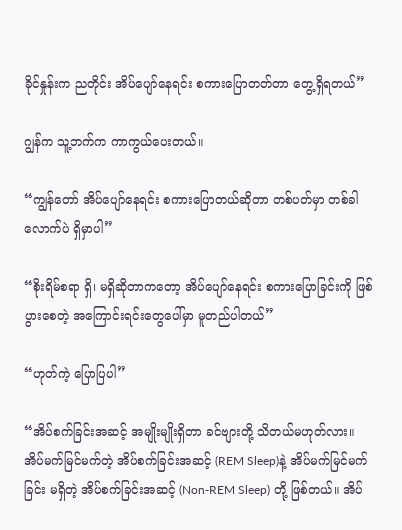ခိုင်နှုန်းက ညတိုင်း အိပ်ပျော်နေရင်း စကားပြောတတ်တာ တွေ့ရှိရတယ်”

ဂျွန်က သူ့ဘက်က ကာကွယ်ပေးတယ်။

“ကျွန်တော် အိပ်ပျော်နေရင်း စကားပြောတယ်ဆိုတာ တစ်ပတ်မှာ တစ်ခါလောက်ပဲ ရှိမှာပါ”

“စိုးရိမ်စရာ ရှိ၊ မရှိဆိုတာကတော့ အိပ်ပျော်နေရင်း စကားပြောခြင်းကို ဖြစ်ပွားစေတဲ့ အကြောင်းရင်းတွေပေါ်မှာ မူတည်ပါတယ်”

“ဟုတ်ကဲ့ ပြောပြပါ”

“အိပ်စက်ခြင်းအဆင့် အမျိုးမျိုးရှိတာ ခင်ဗျားတို့ သိတယ်မဟုတ်လား။ အိပ်မက်မြင်မက်တဲ့ အိပ်စက်ခြင်းအဆင့် (REM Sleep)နဲ့ အိပ်မက်မြင်မက်ခြင်း မရှိတဲ့ အိပ်စက်ခြင်းအဆင့် (Non-REM Sleep) တို့ ဖြစ်တယ်။ အိပ်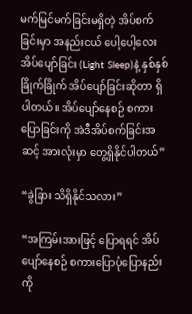မက်မြင်မက်ခြင်းမရှိတဲ့ အိပ်စက်ခြင်းမှာ အနည်းငယ် ပေါ့ပေါ့လေး အိပ်ပျော်ခြင်း (Light Sleep)နဲ့ နှစ်နှစ်ခြိုက်ခြိုက် အိပ်ပျော်ခြင်းဆိုတာ ရှိပါတယ်။ အိပ်ပျော်နေစဉ် စကားပြောခြင်းကို အဲဒီအိပ်စက်ခြင်းအဆင့် အားလုံးမှာ တွေ့ရှိနိုင်ပါတယ်”

“ခွဲခြား သိရှိနိုင်သလား”

“အကြမ်းအားဖြင့် ပြောရရင် အိပ်ပျော်နေစဉ် စကားပြောပုံပြောနည်းကို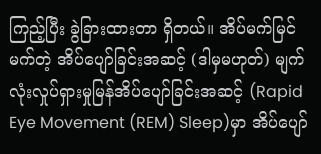ကြည့်ပြီး ခွဲခြားထားတာ ရှိတယ်။ အိပ်မက်မြင်မက်တဲ့ အိပ်ပျော်ခြင်းအဆင့် (ဒါမှမဟုတ်) မျက်လုံးလှုပ်ရှားမှုမြန်အိပ်ပျော်ခြင်းအဆင့် (Rapid Eye Movement (REM) Sleep)မှာ အိပ်ပျော်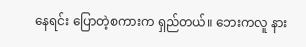နေရင်း ပြောတဲ့စကားက ရှည်တယ်။ ဘေးကလူ နား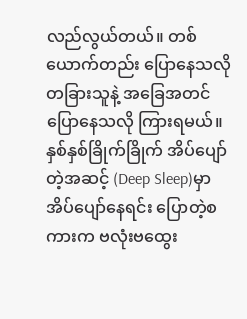လည်လွယ်တယ်။ တစ်ယောက်တည်း ပြောနေသလို တခြားသူနဲ့ အခြေအတင် ပြောနေသလို ကြားရမယ်။ နှစ်နှစ်ခြိုက်ခြိုက် အိပ်ပျော်တဲ့အဆင့် (Deep Sleep)မှာ အိပ်ပျော်နေရင်း ပြောတဲ့စကားက ဗလုံးဗထွေး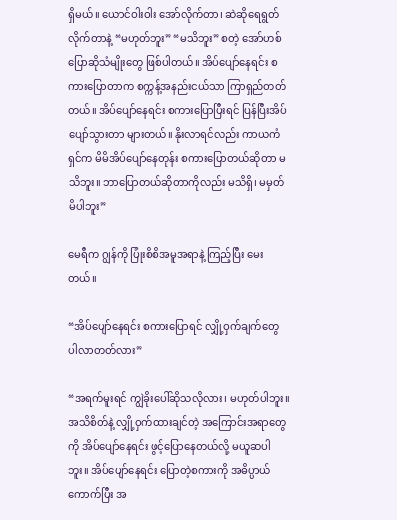ရှိမယ်။ ယောင်ဝါးဝါး အော်လိုက်တာ၊ ဆဲဆိုရေရွတ်လိုက်တာနဲ့ “မဟုတ်ဘူး” “မသိဘူး” စတဲ့ အော်ဟစ်ပြောဆိုသံမျိုးတွေ ဖြစ်ပါတယ်။ အိပ်ပျော်နေရင်း စကားပြောတာက စက္ကန့်အနည်းငယ်သာ ကြာရှည်တတ်တယ်။ အိပ်ပျော်နေရင်း စကားပြောပြီးရင် ပြန်ပြီးအိပ်ပျော်သွားတာ များတယ်။ နိုးလာရင်လည်း ကာယကံရှင်က မိမိအိပ်ပျော်နေတုန်း စကားပြောတယ်ဆိုတာ မသိဘူး။ ဘာပြောတယ်ဆိုတာကိုလည်း မသိရှိ၊ မမှတ်မိပါဘူး”

မေရီက ဂျွန်ကို ပြုံးစိစိအမူအရာနဲ့ ကြည့်ပြီး မေးတယ်။

“အိပ်ပျော်နေရင်း စကားပြောရင် လျှို့ဝှက်ချက်တွေ ပါလာတတ်လား”

“အရက်မူးရင် ကျွဲခိုးပေါ်ဆိုသလိုလား၊ မဟုတ်ပါဘူး။ အသိစိတ်နဲ့ လျှို့ဝှက်ထားချင်တဲ့ အကြောင်းအရာတွေကို အိပ်ပျော်နေရင်း ဖွင့်ပြောနေတယ်လို့ မယူဆပါဘူး။ အိပ်ပျော်နေရင်း ပြောတဲ့စကားကို အဓိပ္ပာယ်ကောက်ပြီး အ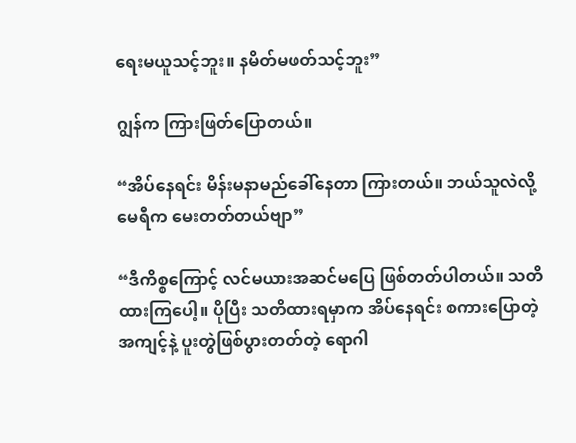ရေးမယူသင့်ဘူး။ နမိတ်မဖတ်သင့်ဘူး”

ဂျွန်က ကြားဖြတ်ပြောတယ်။

“အိပ်နေရင်း မိန်းမနာမည်ခေါ်နေတာ ကြားတယ်။ ဘယ်သူလဲလို့ မေရီက မေးတတ်တယ်ဗျာ”

“ဒီကိစ္စကြောင့် လင်မယားအဆင်မပြေ ဖြစ်တတ်ပါတယ်။ သတိထားကြပေါ့။ ပိုပြီး သတိထားရမှာက အိပ်နေရင်း စကားပြောတဲ့အကျင့်နဲ့ ပူးတွဲဖြစ်ပွားတတ်တဲ့ ရောဂါ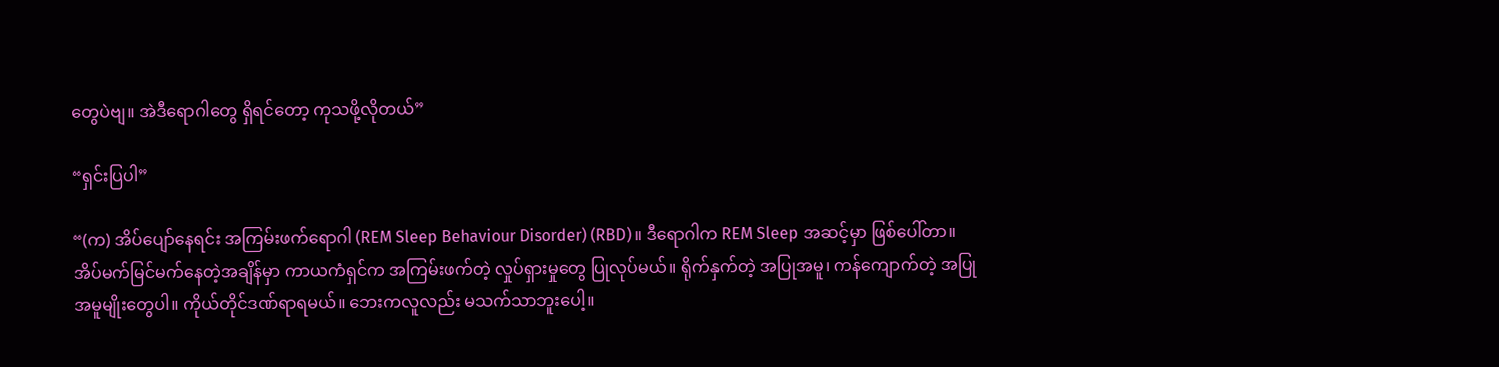တွေပဲဗျ။ အဲဒီရောဂါတွေ ရှိရင်တော့ ကုသဖို့လိုတယ်”

“ရှင်းပြပါ”

“(က) အိပ်ပျော်နေရင်း အကြမ်းဖက်ရောဂါ (REM Sleep Behaviour Disorder) (RBD)။ ဒီရောဂါက REM Sleep အဆင့်မှာ ဖြစ်ပေါ်တာ။ အိပ်မက်မြင်မက်နေတဲ့အချိန်မှာ ကာယကံရှင်က အကြမ်းဖက်တဲ့ လှုပ်ရှားမှုတွေ ပြုလုပ်မယ်။ ရိုက်နှက်တဲ့ အပြုအမူ၊ ကန်ကျောက်တဲ့ အပြုအမူမျိုးတွေပါ။ ကိုယ်တိုင်ဒဏ်ရာရမယ်။ ဘေးကလူလည်း မသက်သာဘူးပေါ့။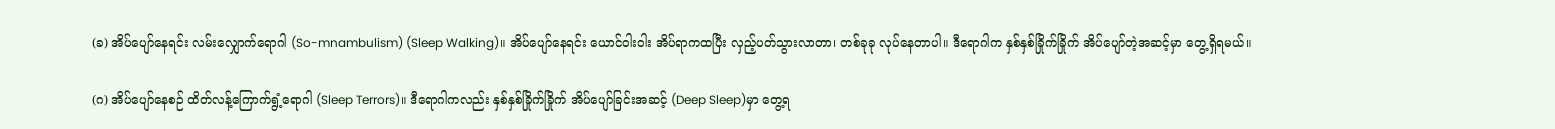(ခ) အိပ်ပျော်နေရင်း လမ်းလျှောက်ရောဂါ (So-mnambulism) (Sleep Walking)။ အိပ်ပျော်နေရင်း ယောင်ဝါးဝါး အိပ်ရာကထပြီး လှည့်ပတ်သွားလာတာ၊ တစ်ခုခု လုပ်နေတာပါ။ ဒီရောဂါက နှစ်နှစ်ခြိုက်ခြိုက် အိပ်ပျော်တဲ့အဆင့်မှာ တွေ့ရှိရမယ်။

(ဂ) အိပ်ပျော်နေစဉ် ထိတ်လန့်ကြောက်ရွံ့ရောဂါ (Sleep Terrors)။ ဒီရောဂါကလည်း နှစ်နှစ်ခြိုက်ခြိုက် အိပ်ပျော်ခြင်းအဆင့် (Deep Sleep)မှာ တွေ့ရ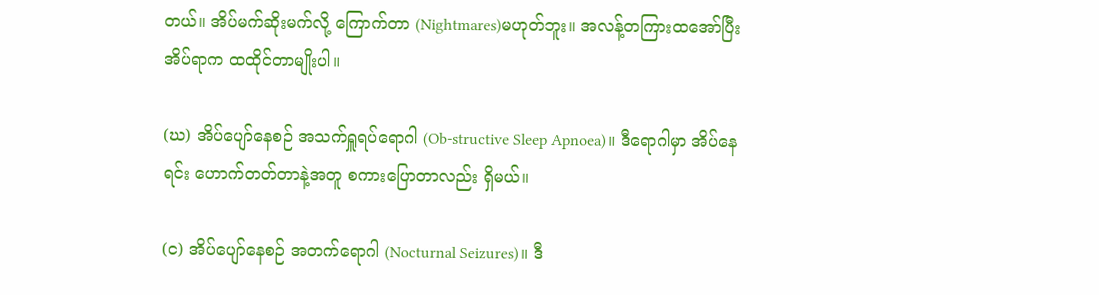တယ်။ အိပ်မက်ဆိုးမက်လို့ ကြောက်တာ (Nightmares)မဟုတ်ဘူး။ အလန့်တကြားထအော်ပြီး အိပ်ရာက ထထိုင်တာမျိုးပါ။

(ဃ) အိပ်ပျော်နေစဉ် အသက်ရှူရပ်ရောဂါ (Ob-structive Sleep Apnoea)။ ဒီရောဂါမှာ အိပ်နေရင်း ဟောက်တတ်တာနဲ့အတူ စကားပြောတာလည်း ရှိမယ်။

(င) အိပ်ပျော်နေစဉ် အတက်ရောဂါ (Nocturnal Seizures)။ ဒီ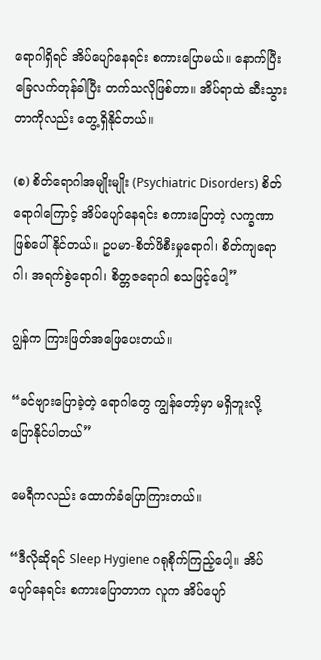ရောဂါရှိရင် အိပ်ပျော်နေရင်း စကားပြောမယ်။ နောက်ပြီး ခြေလက်တုန်ခါပြီး တက်သလိုဖြစ်တာ။ အိပ်ရာထဲ ဆီးသွားတာကိုလည်း တွေ့ရှိနိုင်တယ်။

(စ) စိတ်ရောဂါအမျိုးမျိုး (Psychiatric Disorders) စိတ်ရောဂါကြောင့် အိပ်ပျော်နေရင်း စကားပြောတဲ့ လက္ခဏာဖြစ်ပေါ်နိုင်တယ်။ ဥပမာ-စိတ်ဖိစီးမှုရောဂါ၊ စိတ်ကျရောဂါ၊ အရက်စွဲရောဂါ၊ စိတ္တဇရောဂါ စသဖြင့်ပေါ့”

ဂျွန်က ကြားဖြတ်အဖြေပေးတယ်။

“ခင်ဗျားပြောခဲ့တဲ့ ရောဂါတွေ ကျွန်တော့်မှာ မရှိဘူးလို့ ပြောနိုင်ပါတယ်”

မေရီကလည်း ထောက်ခံပြောကြားတယ်။

“ဒီလိုဆိုရင် Sleep Hygiene ဂရုစိုက်ကြည့်ပေါ့။ အိပ်ပျော်နေရင်း စကားပြောတာက လူက အိပ်ပျော်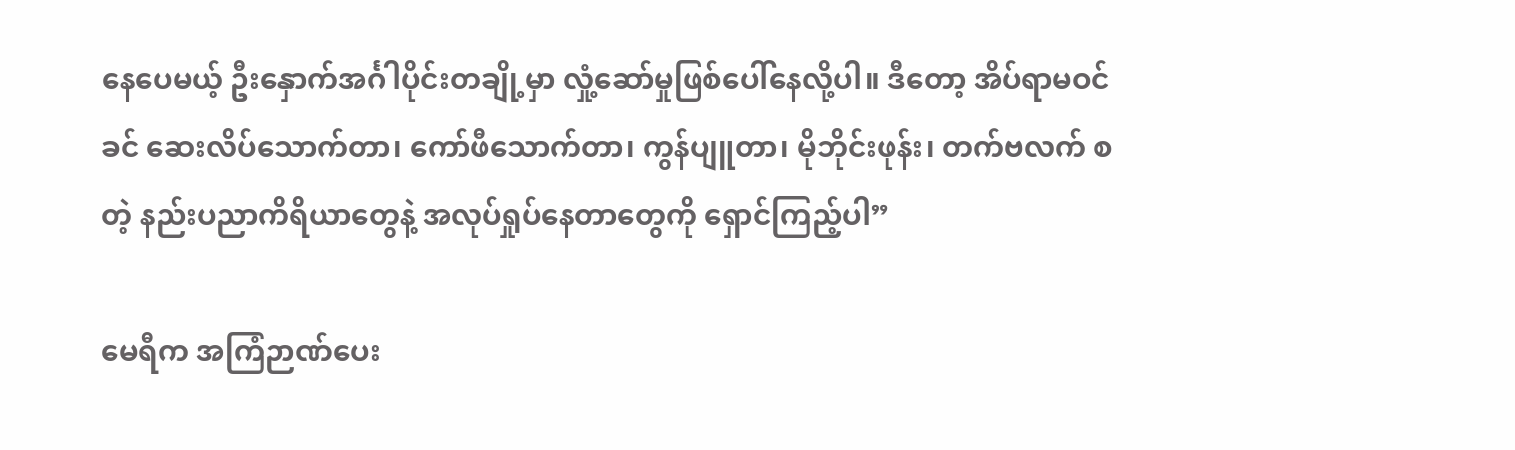နေပေမယ့် ဦးနှောက်အင်္ဂါပိုင်းတချို့မှာ လှုံ့ဆော်မှုဖြစ်ပေါ်နေလို့ပါ။ ဒီတော့ အိပ်ရာမဝင်ခင် ဆေးလိပ်သောက်တာ၊ ကော်ဖီသောက်တာ၊ ကွန်ပျူတာ၊ မိုဘိုင်းဖုန်း၊ တက်ဗလက် စတဲ့ နည်းပညာကိရိယာတွေနဲ့ အလုပ်ရှုပ်နေတာတွေကို ရှောင်ကြည့်ပါ”

မေရီက အကြံဉာဏ်ပေး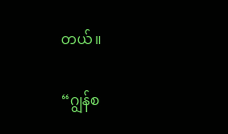တယ်။

“ဂျွန်စ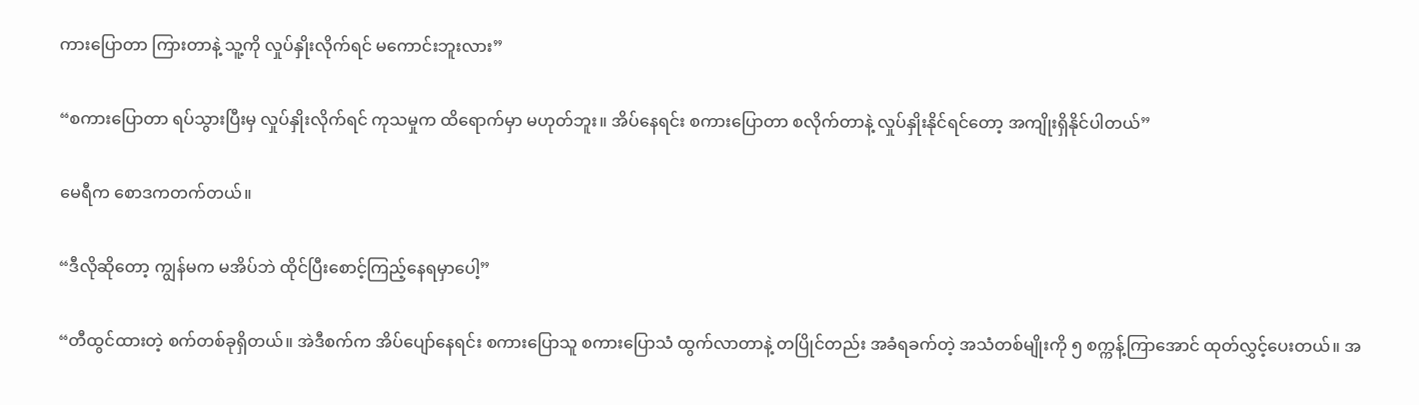ကားပြောတာ ကြားတာနဲ့ သူ့ကို လှုပ်နှိုးလိုက်ရင် မကောင်းဘူးလား”

“စကားပြောတာ ရပ်သွားပြီးမှ လှုပ်နှိုးလိုက်ရင် ကုသမှုက ထိရောက်မှာ မဟုတ်ဘူး။ အိပ်နေရင်း စကားပြောတာ စလိုက်တာနဲ့ လှုပ်နှိုးနိုင်ရင်တော့ အကျိုးရှိနိုင်ပါတယ်”

မေရီက စောဒကတက်တယ်။

“ဒီလိုဆိုတော့ ကျွန်မက မအိပ်ဘဲ ထိုင်ပြီးစောင့်ကြည့်နေရမှာပေါ့”

“တီထွင်ထားတဲ့ စက်တစ်ခုရှိတယ်။ အဲဒီစက်က အိပ်ပျော်နေရင်း စကားပြောသူ စကားပြောသံ ထွက်လာတာနဲ့ တပြိုင်တည်း အခံရခက်တဲ့ အသံတစ်မျိုးကို ၅ စက္ကန့်ကြာအောင် ထုတ်လွှင့်ပေးတယ်။ အ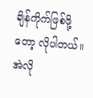ချိန်ကိုက်ဖြစ်ဖို့တော့ လိုပါတယ်။ အဲလို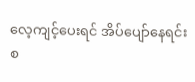လေ့ကျင့်ပေးရင် အိပ်ပျော်နေရင်း စ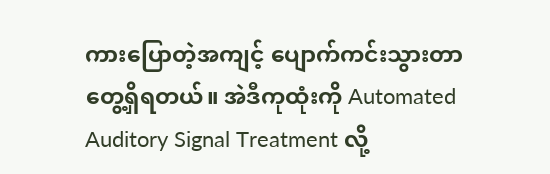ကားပြောတဲ့အကျင့် ပျောက်ကင်းသွားတာ တွေ့ရှိရတယ်။ အဲဒီကုထုံးကို Automated Auditory Signal Treatment လို့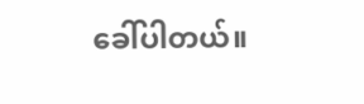ခေါ်ပါတယ်။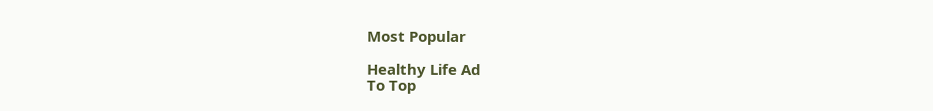Most Popular

Healthy Life Ad
To Top